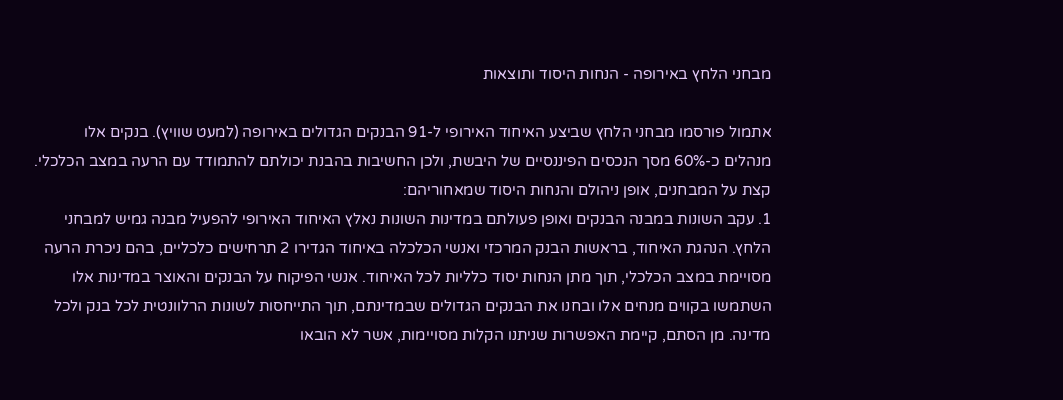מבחני הלחץ באירופה - הנחות היסוד ותוצאות

אתמול פורסמו מבחני הלחץ שביצע האיחוד האירופי ל-91 הבנקים הגדולים באירופה (למעט שוויץ). בנקים אלו מנהלים כ-60% מסך הנכסים הפיננסיים של היבשת, ולכן החשיבות בהבנת יכולתם להתמודד עם הרעה במצב הכלכלי.
קצת על המבחנים, אופן ניהולם והנחות היסוד שמאחוריהם:
1. עקב השונות במבנה הבנקים ואופן פעולתם במדינות השונות נאלץ האיחוד האירופי להפעיל מבנה גמיש למבחני הלחץ. הנהגת האיחוד, בראשות הבנק המרכזי ואנשי הכלכלה באיחוד הגדירו 2 תרחישים כלכליים, בהם ניכרת הרעה מסויימת במצב הכלכלי, תוך מתן הנחות יסוד כלליות לכל האיחוד. אנשי הפיקוח על הבנקים והאוצר במדינות אלו השתמשו בקווים מנחים אלו ובחנו את הבנקים הגדולים שבמדינתם, תוך התייחסות לשונות הרלוונטית לכל בנק ולכל מדינה. מן הסתם, קיימת האפשרות שניתנו הקלות מסויימות, אשר לא הובאו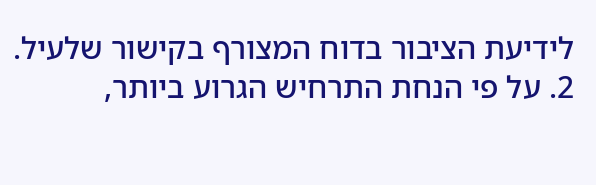לידיעת הציבור בדוח המצורף בקישור שלעיל.
2. על פי הנחת התרחיש הגרוע ביותר,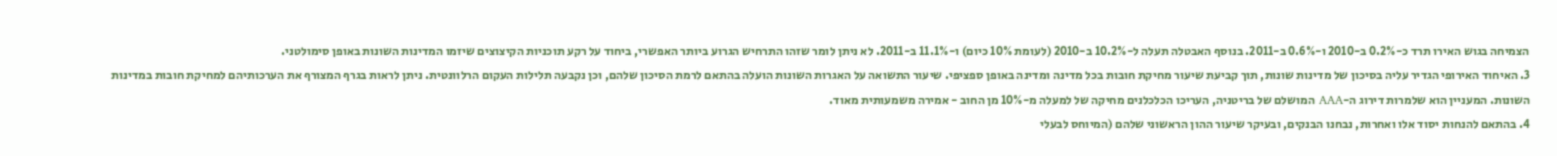הצמיחה בגוש האירו תרד כ-0.2% ב-2010 ו-0.6% ב-2011. בנוסף האבטלה תעלה ל-10.2% ב-2010 (לעומת 10% כיום) ו-11.1% ב-2011. לא ניתן לומר שזהו התרחיש הגרוע ביותר האפשרי, ביחוד על רקע תוכניות הקיצוצים שיזמו המדינות השונות באופן סימולטני.
3. האיחוד האירופי הגדיר עליה בסיכון של מדינות שונות, תוך קביעת שיעור מחיקת חובות בכל מדינה ומדינה באופן ספציפי. שיעור התשואה על האגרות השונות הועלה בהתאם לרמת הסיכון שלהם, וכן נקבעה תלילות העקום הרלוונטית. ניתן לראות בגרף המצורף את הערכותיהם למחיקת חובות במדינות השונות. המעניין הוא שלמרות דירוג ה-AAA המושלם של בריטניה, העריכו הכלכלנים מחיקה של למעלה מ-10% מן החוב - אמירה משמעותית מאוד.
4. בהתאם להנחות יסוד אלו ואחרות, נבחנו הבנקים, ובעיקר שיעור ההון הראשוני שלהם (המיוחס לבעלי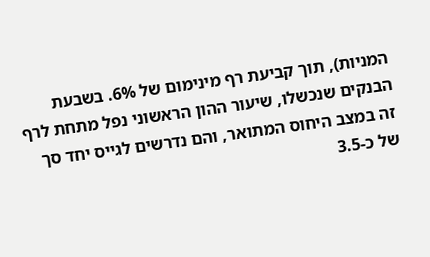המניות), תוך קביעת רף מינימום של 6%. בשבעת הבנקים שנכשלו, שיעור ההון הראשוני נפל מתחת לרף זה במצב היחוס המתואר, והם נדרשים לגייס יחד סך של כ-3.5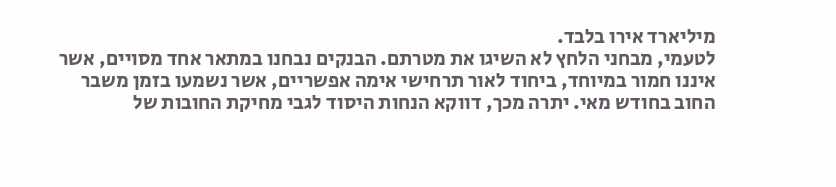מיליארד אירו בלבד.
לטעמי, מבחני הלחץ לא השיגו את מטרתם. הבנקים נבחנו במתאר אחד מסויים, אשר איננו חמור במיוחד, ביחוד לאור תרחישי אימה אפשריים, אשר נשמעו בזמן משבר החוב בחודש מאי. יתרה מכך, דווקא הנחות היסוד לגבי מחיקת החובות של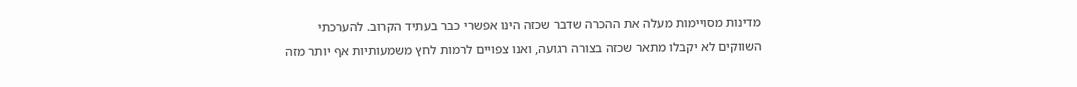מדינות מסויימות מעלה את ההכרה שדבר שכזה הינו אפשרי כבר בעתיד הקרוב. להערכתי השווקים לא יקבלו מתאר שכזה בצורה רגועה, ואנו צפויים לרמות לחץ משמעותיות אף יותר מזה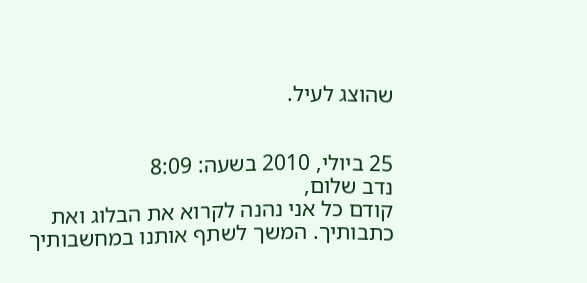שהוצג לעיל.


25 ביולי, 2010 בשעה: 8:09
נדב שלום,
קודם כל אני נהנה לקרוא את הבלוג ואת כתבותיך. המשך לשתף אותנו במחשבותיך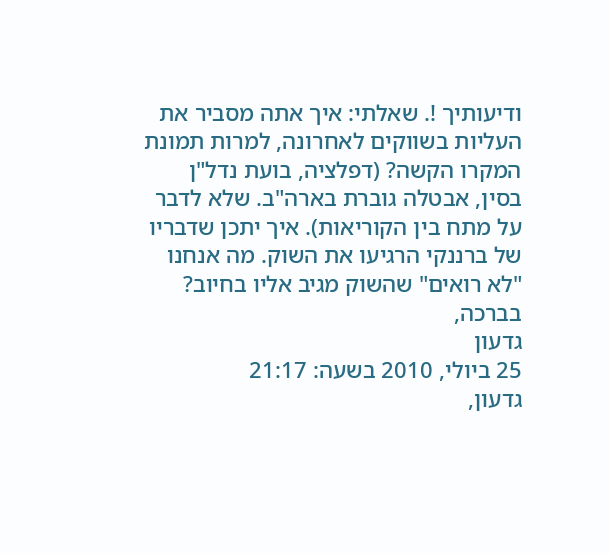ודיעותיך !. שאלתי: איך אתה מסביר את העליות בשווקים לאחרונה, למרות תמונת המקרו הקשה? (דפלציה, בועת נדל"ן בסין, אבטלה גוברת בארה"ב. שלא לדבר על מתח בין הקוריאות). איך יתכן שדבריו של ברננקי הרגיעו את השוק. מה אנחנו "לא רואים" שהשוק מגיב אליו בחיוב?
בברכה,
גדעון
25 ביולי, 2010 בשעה: 21:17
גדעון,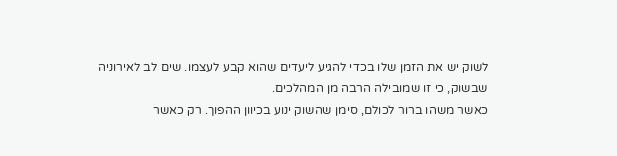לשוק יש את הזמן שלו בכדי להגיע ליעדים שהוא קבע לעצמו. שים לב לאירוניה שבשוק, כי זו שמובילה הרבה מן המהלכים.
כאשר משהו ברור לכולם, סימן שהשוק ינוע בכיוון ההפוך. רק כאשר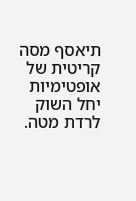תיאסף מסה קריטית של אופטימיות יחל השוק לרדת מטה.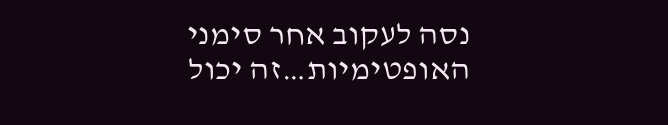נסה לעקוב אחר סימני האופטימיות…זה יכול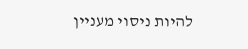להיות ניסוי מעניין